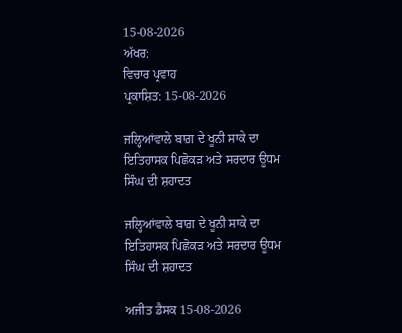15-08-2026
ਅੱਖਰ:
ਵਿਚਾਰ ਪ੍ਰਵਾਹ
ਪ੍ਰਕਾਸ਼ਿਤ: 15-08-2026

ਜਲ੍ਹਿਆਂਵਾਲੇ ਬਾਗ਼ ਦੇ ਖੂਨੀ ਸਾਕੇ ਦਾ ਇਤਿਹਾਸਕ ਪਿਛੋਕੜ ਅਤੇ ਸਰਦਾਰ ਊਧਮ ਸਿੰਘ ਦੀ ਸ਼ਹਾਦਤ

ਜਲ੍ਹਿਆਂਵਾਲੇ ਬਾਗ਼ ਦੇ ਖੂਨੀ ਸਾਕੇ ਦਾ ਇਤਿਹਾਸਕ ਪਿਛੋਕੜ ਅਤੇ ਸਰਦਾਰ ਊਧਮ ਸਿੰਘ ਦੀ ਸ਼ਹਾਦਤ

ਅਜੀਤ ਡੈਸਕ 15-08-2026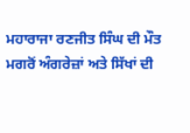ਮਹਾਰਾਜਾ ਰਣਜੀਤ ਸਿੰਘ ਦੀ ਮੌਤ ਮਗਰੋਂ ਅੰਗਰੇਜ਼ਾਂ ਅਤੇ ਸਿੱਖਾਂ ਦੀ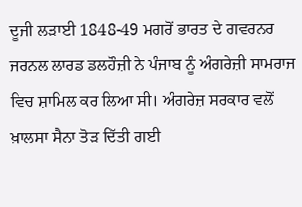ਦੂਜੀ ਲੜਾਈ 1848-49 ਮਗਰੋਂ ਭਾਰਤ ਦੇ ਗਵਰਨਰ ਜਰਨਲ ਲਾਰਡ ਡਲਹੌਜ਼ੀ ਨੇ ਪੰਜਾਬ ਨੂੰ ਅੰਗਰੇਜ਼ੀ ਸਾਮਰਾਜ ਵਿਚ ਸ਼ਾਮਿਲ ਕਰ ਲਿਆ ਸੀ। ਅੰਗਰੇਜ਼ ਸਰਕਾਰ ਵਲੋਂ ਖ਼ਾਲਸਾ ਸੈਨਾ ਤੋੜ ਦਿੱਤੀ ਗਈ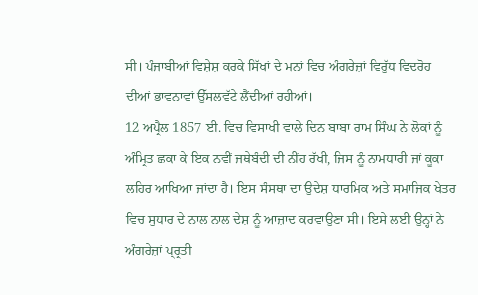ਸੀ। ਪੰਜਾਬੀਆਂ ਵਿਸ਼ੇਸ਼ ਕਰਕੇ ਸਿੱਖਾਂ ਦੇ ਮਨਾਂ ਵਿਚ ਅੰਗਰੇਜ਼ਾਂ ਵਿਰੁੱਧ ਵਿਦਰੋਹ ਦੀਆਂ ਭਾਵਨਾਵਾਂ ਉੱਸਲਵੱਟੇ ਲੈਂਦੀਆਂ ਰਹੀਆਂ।
12 ਅਪ੍ਰੈਲ 1857 ਈ. ਵਿਚ ਵਿਸਾਖੀ ਵਾਲੇ ਦਿਨ ਬਾਬਾ ਰਾਮ ਸਿੰਘ ਨੇ ਲੋਕਾਂ ਨੂੰ ਅੰਮ੍ਰਿਤ ਛਕਾ ਕੇ ਇਕ ਨਵੀਂ ਜਥੇਬੰਦੀ ਦੀ ਨੀਂਹ ਰੱਖੀ, ਜਿਸ ਨੂੰ ਨਾਮਧਾਰੀ ਜਾਂ ਕੂਕਾ ਲਹਿਰ ਆਖਿਆ ਜਾਂਦਾ ਹੈ। ਇਸ ਸੰਸਥਾ ਦਾ ਉਦੇਸ਼ ਧਾਰਮਿਕ ਅਤੇ ਸਮਾਜਿਕ ਖੇਤਰ ਵਿਚ ਸੁਧਾਰ ਦੇ ਨਾਲ ਨਾਲ ਦੇਸ਼ ਨੂੰ ਆਜ਼ਾਦ ਕਰਵਾਉਣਾ ਸੀ। ਇਸੇ ਲਈ ਉਨ੍ਹਾਂ ਨੇ ਅੰਗਰੇਜ਼ਾਂ ਪ੍ਰ੍ਰਤੀ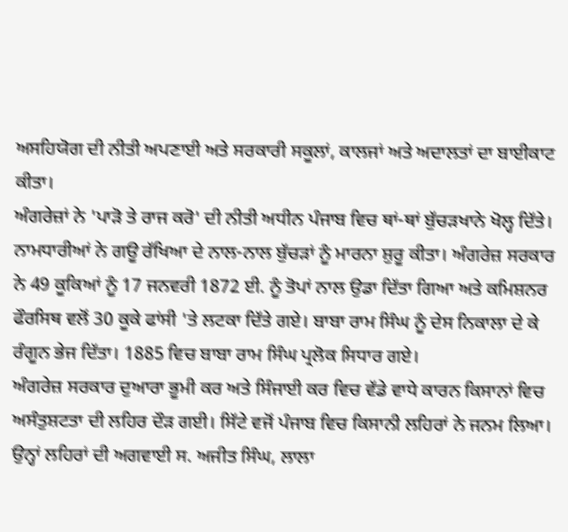ਅਸਹਿਯੋਗ ਦੀ ਨੀਤੀ ਅਪਣਾਈ ਅਤੇ ਸਰਕਾਰੀ ਸਕੂਲਾਂ, ਕਾਲਜਾਂ ਅਤੇ ਅਦਾਲਤਾਂ ਦਾ ਬਾਈਕਾਟ ਕੀਤਾ।
ਅੰਗਰੇਜ਼ਾਂ ਨੇ 'ਪਾੜੋ ਤੇ ਰਾਜ ਕਰੋ' ਦੀ ਨੀਤੀ ਅਧੀਨ ਪੰਜਾਬ ਵਿਚ ਥਾਂ-ਥਾਂ ਬੁੱਚੜਖਾਨੇ ਖੋਲ੍ਹ ਦਿੱਤੇ। ਨਾਮਧਾਰੀਆਂ ਨੇ ਗਊ ਰੱਖਿਆ ਦੇ ਨਾਲ-ਨਾਲ ਬੁੱਚੜਾਂ ਨੂੰ ਮਾਰਨਾ ਸ਼ੁਰੂ ਕੀਤਾ। ਅੰਗਰੇਜ਼ ਸਰਕਾਰ ਨੇ 49 ਕੂਕਿਆਂ ਨੂੰ 17 ਜਨਵਰੀ 1872 ਈ. ਨੂੰ ਤੋਪਾਂ ਨਾਲ ਉਡਾ ਦਿੱਤਾ ਗਿਆ ਅਤੇ ਕਮਿਸ਼ਨਰ ਫੌਰਸਿਥ ਵਲੋਂ 30 ਕੂਕੇ ਫਾਂਸੀ 'ਤੇ ਲਟਕਾ ਦਿੱਤੇ ਗਏ। ਬਾਬਾ ਰਾਮ ਸਿੰਘ ਨੂੰ ਦੇਸ ਨਿਕਾਲਾ ਦੇ ਕੇ ਰੰਗੂਨ ਭੇਜ ਦਿੱਤਾ। 1885 ਵਿਚ ਬਾਬਾ ਰਾਮ ਸਿੰਘ ਪ੍ਰਲੋਕ ਸਿਧਾਰ ਗਏ।
ਅੰਗਰੇਜ਼ ਸਰਕਾਰ ਦੁਆਰਾ ਭੂਮੀ ਕਰ ਅਤੇ ਸਿੰਜਾਈ ਕਰ ਵਿਚ ਵੱਡੇ ਵਾਧੇ ਕਾਰਨ ਕਿਸਾਨਾਂ ਵਿਚ ਅਸੰਤੁਸ਼ਟਤਾ ਦੀ ਲਹਿਰ ਦੌੜ ਗਈ। ਸਿੱਟੇ ਵਜੋਂ ਪੰਜਾਬ ਵਿਚ ਕਿਸਾਨੀ ਲਹਿਰਾਂ ਨੇ ਜਨਮ ਲਿਆ। ਉਨ੍ਹਾਂ ਲਹਿਰਾਂ ਦੀ ਅਗਵਾਈ ਸ. ਅਜੀਤ ਸਿੰਘ, ਲਾਲਾ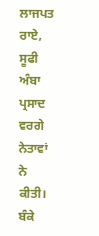ਲਾਜਪਤ ਰਾਏ, ਸੂਫੀ ਅੰਬਾ ਪ੍ਰਸਾਦ ਵਰਗੇ ਨੇਤਾਵਾਂ ਨੇ ਕੀਤੀ। ਬੰਕੇ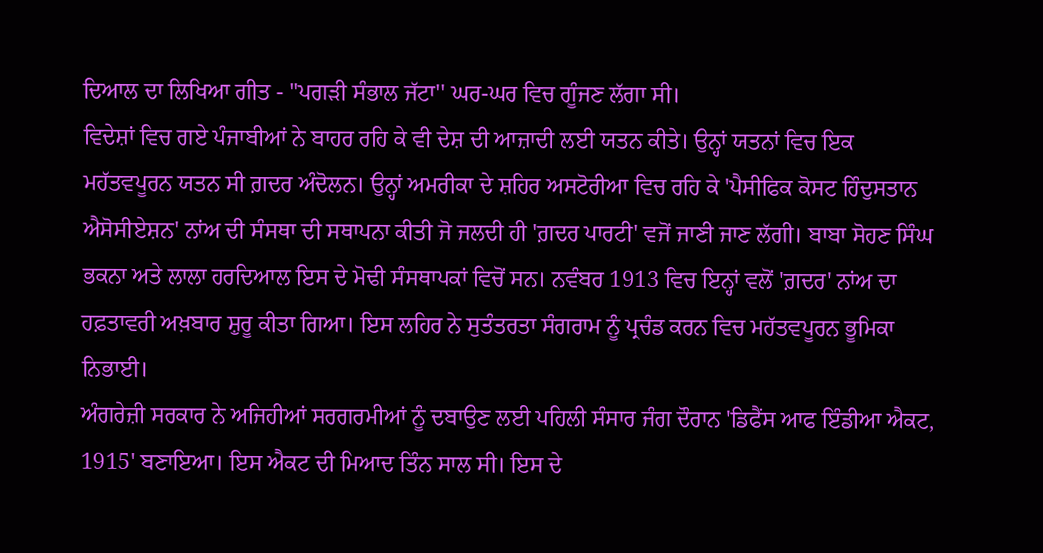ਦਿਆਲ ਦਾ ਲਿਖਿਆ ਗੀਤ - ''ਪਗੜੀ ਸੰਭਾਲ ਜੱਟਾ'' ਘਰ-ਘਰ ਵਿਚ ਗੂੰਜਣ ਲੱਗਾ ਸੀ।
ਵਿਦੇਸ਼ਾਂ ਵਿਚ ਗਏ ਪੰਜਾਬੀਆਂ ਨੇ ਬਾਹਰ ਰਹਿ ਕੇ ਵੀ ਦੇਸ਼ ਦੀ ਆਜ਼ਾਦੀ ਲਈ ਯਤਨ ਕੀਤੇ। ਉਨ੍ਹਾਂ ਯਤਨਾਂ ਵਿਚ ਇਕ ਮਹੱਤਵਪੂਰਨ ਯਤਨ ਸੀ ਗ਼ਦਰ ਅੰਦੋਲਨ। ਉਨ੍ਹਾਂ ਅਮਰੀਕਾ ਦੇ ਸ਼ਹਿਰ ਅਸਟੋਰੀਆ ਵਿਚ ਰਹਿ ਕੇ 'ਪੈਸੀਫਿਕ ਕੋਸਟ ਹਿੰਦੁਸਤਾਨ ਐਸੋਸੀਏਸ਼ਨ' ਨਾਂਅ ਦੀ ਸੰਸਥਾ ਦੀ ਸਥਾਪਨਾ ਕੀਤੀ ਜੋ ਜਲਦੀ ਹੀ 'ਗ਼ਦਰ ਪਾਰਟੀ' ਵਜੋਂ ਜਾਣੀ ਜਾਣ ਲੱਗੀ। ਬਾਬਾ ਸੋਹਣ ਸਿੰਘ ਭਕਨਾ ਅਤੇ ਲਾਲਾ ਹਰਦਿਆਲ ਇਸ ਦੇ ਮੋਢੀ ਸੰਸਥਾਪਕਾਂ ਵਿਚੋਂ ਸਨ। ਨਵੰਬਰ 1913 ਵਿਚ ਇਨ੍ਹਾਂ ਵਲੋਂ 'ਗ਼ਦਰ' ਨਾਂਅ ਦਾ ਹਫ਼ਤਾਵਰੀ ਅਖ਼ਬਾਰ ਸ਼ੁਰੂ ਕੀਤਾ ਗਿਆ। ਇਸ ਲਹਿਰ ਨੇ ਸੁਤੰਤਰਤਾ ਸੰਗਰਾਮ ਨੂੰ ਪ੍ਰਚੰਡ ਕਰਨ ਵਿਚ ਮਹੱਤਵਪੂਰਨ ਭੂਮਿਕਾ ਨਿਭਾਈ।
ਅੰਗਰੇਜ਼ੀ ਸਰਕਾਰ ਨੇ ਅਜਿਹੀਆਂ ਸਰਗਰਮੀਆਂ ਨੂੰ ਦਬਾਉਣ ਲਈ ਪਹਿਲੀ ਸੰਸਾਰ ਜੰਗ ਦੌਰਾਨ 'ਡਿਫੈਂਸ ਆਫ ਇੰਡੀਆ ਐਕਟ, 1915' ਬਣਾਇਆ। ਇਸ ਐਕਟ ਦੀ ਮਿਆਦ ਤਿੰਨ ਸਾਲ ਸੀ। ਇਸ ਦੇ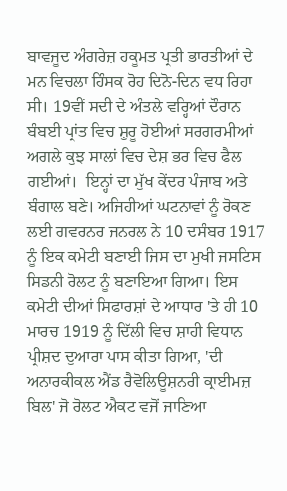ਬਾਵਜੂਦ ਅੰਗਰੇਜ਼ ਹਕੂਮਤ ਪ੍ਰਤੀ ਭਾਰਤੀਆਂ ਦੇ ਮਨ ਵਿਚਲਾ ਹਿੰਸਕ ਰੋਹ ਦਿਨੋ-ਦਿਨ ਵਧ ਰਿਹਾ ਸੀ। 19ਵੀਂ ਸਦੀ ਦੇ ਅੰਤਲੇ ਵਰ੍ਹਿਆਂ ਦੌਰਾਨ ਬੰਬਈ ਪ੍ਰਾਂਤ ਵਿਚ ਸ਼ੁਰੂ ਹੋਈਆਂ ਸਰਗਰਮੀਆਂ ਅਗਲੇ ਕੁਝ ਸਾਲਾਂ ਵਿਚ ਦੇਸ਼ ਭਰ ਵਿਚ ਫੈਲ ਗਈਆਂ।  ਇਨ੍ਹਾਂ ਦਾ ਮੁੱਖ ਕੇਂਦਰ ਪੰਜਾਬ ਅਤੇ ਬੰਗਾਲ ਬਣੇ। ਅਜਿਹੀਆਂ ਘਟਨਾਵਾਂ ਨੂੰ ਰੋਕਣ ਲਈ ਗਵਰਨਰ ਜਨਰਲ ਨੇ 10 ਦਸੰਬਰ 1917 ਨੂੰ ਇਕ ਕਮੇਟੀ ਬਣਾਈ ਜਿਸ ਦਾ ਮੁਖੀ ਜਸਟਿਸ ਸਿਡਨੀ ਰੋਲਟ ਨੂੰ ਬਣਾਇਆ ਗਿਆ। ਇਸ ਕਮੇਟੀ ਦੀਆਂ ਸਿਫਾਰਸ਼ਾਂ ਦੇ ਆਧਾਰ 'ਤੇ ਹੀ 10 ਮਾਰਚ 1919 ਨੂੰ ਦਿੱਲੀ ਵਿਚ ਸ਼ਾਹੀ ਵਿਧਾਨ ਪ੍ਰੀਸ਼ਦ ਦੁਆਰਾ ਪਾਸ ਕੀਤਾ ਗਿਆ, 'ਦੀ ਅਨਾਰਕੀਕਲ ਐਂਡ ਰੈਵੋਲਿਊਸ਼ਨਰੀ ਕ੍ਰਾਈਮਜ਼ ਬਿਲ' ਜੋ ਰੋਲਟ ਐਕਟ ਵਜੋਂ ਜਾਣਿਆ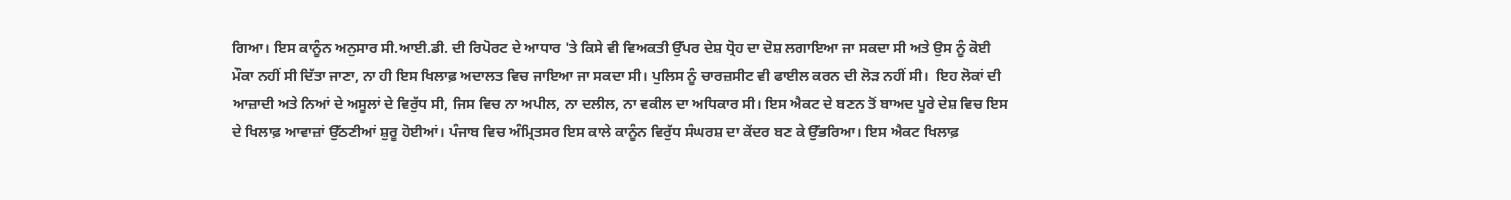ਗਿਆ। ਇਸ ਕਾਨੂੰਨ ਅਨੁਸਾਰ ਸੀ.ਆਈ.ਡੀ. ਦੀ ਰਿਪੋਰਟ ਦੇ ਆਧਾਰ 'ਤੇ ਕਿਸੇ ਵੀ ਵਿਅਕਤੀ ਉੱਪਰ ਦੇਸ਼ ਧ੍ਰੋਹ ਦਾ ਦੋਸ਼ ਲਗਾਇਆ ਜਾ ਸਕਦਾ ਸੀ ਅਤੇ ਉਸ ਨੂੰ ਕੋਈ ਮੌਕਾ ਨਹੀਂ ਸੀ ਦਿੱਤਾ ਜਾਣਾ, ਨਾ ਹੀ ਇਸ ਖਿਲਾਫ਼ ਅਦਾਲਤ ਵਿਚ ਜਾਇਆ ਜਾ ਸਕਦਾ ਸੀ। ਪੁਲਿਸ ਨੂੰ ਚਾਰਜ਼ਸੀਟ ਵੀ ਫਾਈਲ ਕਰਨ ਦੀ ਲੋੜ ਨਹੀਂ ਸੀ।  ਇਹ ਲੋਕਾਂ ਦੀ ਆਜ਼ਾਦੀ ਅਤੇ ਨਿਆਂ ਦੇ ਅਸੂਲਾਂ ਦੇ ਵਿਰੁੱਧ ਸੀ, ਜਿਸ ਵਿਚ ਨਾ ਅਪੀਲ, ਨਾ ਦਲੀਲ, ਨਾ ਵਕੀਲ ਦਾ ਅਧਿਕਾਰ ਸੀ। ਇਸ ਐਕਟ ਦੇ ਬਣਨ ਤੋਂ ਬਾਅਦ ਪੂਰੇ ਦੇਸ਼ ਵਿਚ ਇਸ ਦੇ ਖਿਲਾਫ਼ ਆਵਾਜ਼ਾਂ ਉੱਠਣੀਆਂ ਸ਼ੁਰੂ ਹੋਈਆਂ। ਪੰਜਾਬ ਵਿਚ ਅੰਮ੍ਰਿਤਸਰ ਇਸ ਕਾਲੇ ਕਾਨੂੰਨ ਵਿਰੁੱਧ ਸੰਘਰਸ਼ ਦਾ ਕੇਂਦਰ ਬਣ ਕੇ ਉੱਭਰਿਆ। ਇਸ ਐਕਟ ਖਿਲਾਫ਼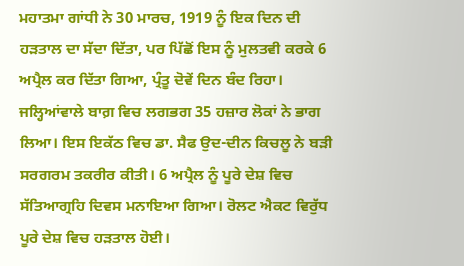ਮਹਾਤਮਾ ਗਾਂਧੀ ਨੇ 30 ਮਾਰਚ, 1919 ਨੂੰ ਇਕ ਦਿਨ ਦੀ ਹੜਤਾਲ ਦਾ ਸੱਦਾ ਦਿੱਤਾ, ਪਰ ਪਿੱਛੋਂ ਇਸ ਨੂੰ ਮੁਲਤਵੀ ਕਰਕੇ 6 ਅਪ੍ਰੈਲ ਕਰ ਦਿੱਤਾ ਗਿਆ, ਪ੍ਰੰਤੂ ਦੋਵੇਂ ਦਿਨ ਬੰਦ ਰਿਹਾ। ਜਲ੍ਹਿਆਂਵਾਲੇ ਬਾਗ਼ ਵਿਚ ਲਗਭਗ 35 ਹਜ਼ਾਰ ਲੋਕਾਂ ਨੇ ਭਾਗ ਲਿਆ। ਇਸ ਇਕੱਠ ਵਿਚ ਡਾ. ਸੈਫ ਉਦ-ਦੀਨ ਕਿਚਲੂ ਨੇ ਬੜੀ ਸਰਗਰਮ ਤਕਰੀਰ ਕੀਤੀ। 6 ਅਪ੍ਰੈਲ ਨੂੰ ਪੂਰੇ ਦੇਸ਼ ਵਿਚ ਸੱਤਿਆਗ੍ਰਹਿ ਦਿਵਸ ਮਨਾਇਆ ਗਿਆ। ਰੋਲਟ ਐਕਟ ਵਿਰੁੱਧ ਪੂਰੇ ਦੇਸ਼ ਵਿਚ ਹੜਤਾਲ ਹੋਈ।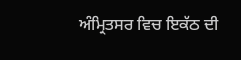ਅੰਮ੍ਰਿਤਸਰ ਵਿਚ ਇਕੱਠ ਦੀ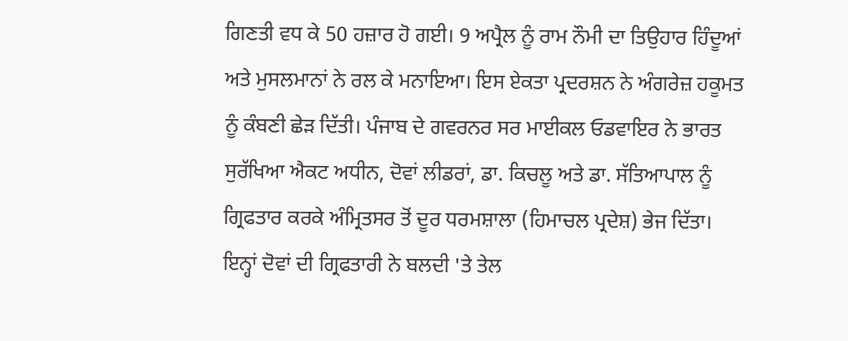ਗਿਣਤੀ ਵਧ ਕੇ 50 ਹਜ਼ਾਰ ਹੋ ਗਈ। 9 ਅਪ੍ਰੈਲ ਨੂੰ ਰਾਮ ਨੌਮੀ ਦਾ ਤਿਉਹਾਰ ਹਿੰਦੂਆਂ ਅਤੇ ਮੁਸਲਮਾਨਾਂ ਨੇ ਰਲ ਕੇ ਮਨਾਇਆ। ਇਸ ਏਕਤਾ ਪ੍ਰਦਰਸ਼ਨ ਨੇ ਅੰਗਰੇਜ਼ ਹਕੂਮਤ ਨੂੰ ਕੰਬਣੀ ਛੇੜ ਦਿੱਤੀ। ਪੰਜਾਬ ਦੇ ਗਵਰਨਰ ਸਰ ਮਾਈਕਲ ਓਡਵਾਇਰ ਨੇ ਭਾਰਤ ਸੁਰੱਖਿਆ ਐਕਟ ਅਧੀਨ, ਦੋਵਾਂ ਲੀਡਰਾਂ, ਡਾ. ਕਿਚਲੂ ਅਤੇ ਡਾ. ਸੱਤਿਆਪਾਲ ਨੂੰ ਗ੍ਰਿਫਤਾਰ ਕਰਕੇ ਅੰਮ੍ਰਿਤਸਰ ਤੋਂ ਦੂਰ ਧਰਮਸ਼ਾਲਾ (ਹਿਮਾਚਲ ਪ੍ਰਦੇਸ਼) ਭੇਜ ਦਿੱਤਾ। ਇਨ੍ਹਾਂ ਦੋਵਾਂ ਦੀ ਗ੍ਰਿਫਤਾਰੀ ਨੇ ਬਲਦੀ 'ਤੇ ਤੇਲ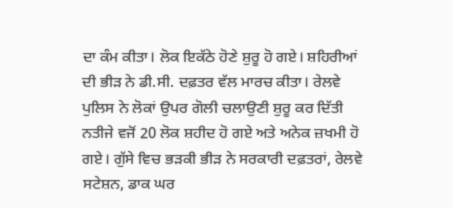ਦਾ ਕੰਮ ਕੀਤਾ। ਲੋਕ ਇਕੱਠੇ ਹੋਣੇ ਸ਼ੁਰੂ ਹੋ ਗਏ। ਸ਼ਹਿਰੀਆਂ ਦੀ ਭੀੜ ਨੇ ਡੀ.ਸੀ. ਦਫ਼ਤਰ ਵੱਲ ਮਾਰਚ ਕੀਤਾ। ਰੇਲਵੇ ਪੁਲਿਸ ਨੇ ਲੋਕਾਂ ਉਪਰ ਗੋਲੀ ਚਲਾਉਣੀ ਸ਼ੁਰੂ ਕਰ ਦਿੱਤੀ ਨਤੀਜੇ ਵਜੋਂ 20 ਲੋਕ ਸ਼ਹੀਦ ਹੋ ਗਏ ਅਤੇ ਅਨੇਕ ਜ਼ਖਮੀ ਹੋ ਗਏ। ਗੁੱਸੇ ਵਿਚ ਭੜਕੀ ਭੀੜ ਨੇ ਸਰਕਾਰੀ ਦਫ਼ਤਰਾਂ, ਰੇਲਵੇ ਸਟੇਸ਼ਨ, ਡਾਕ ਘਰ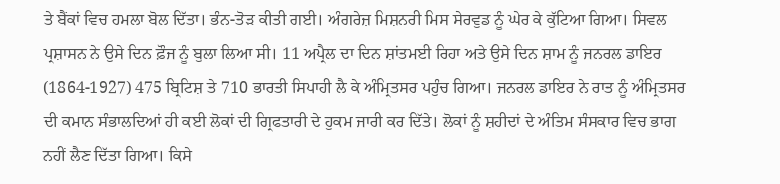ਤੇ ਬੈਂਕਾਂ ਵਿਚ ਹਮਲਾ ਬੋਲ ਦਿੱਤਾ। ਭੰਨ-ਤੋੜ ਕੀਤੀ ਗਈ। ਅੰਗਰੇਜ਼ ਮਿਸ਼ਨਰੀ ਮਿਸ ਸੇਰਵੁਡ ਨੂੰ ਘੇਰ ਕੇ ਕੁੱਟਿਆ ਗਿਆ। ਸਿਵਲ ਪ੍ਰਸ਼ਾਸਨ ਨੇ ਉਸੇ ਦਿਨ ਫ਼ੌਜ ਨੂੰ ਬੁਲਾ ਲਿਆ ਸੀ। 11 ਅਪ੍ਰੈਲ ਦਾ ਦਿਨ ਸ਼ਾਂਤਮਈ ਰਿਹਾ ਅਤੇ ਉਸੇ ਦਿਨ ਸ਼ਾਮ ਨੂੰ ਜਨਰਲ ਡਾਇਰ (1864-1927) 475 ਬ੍ਰਿਟਿਸ਼ ਤੇ 710 ਭਾਰਤੀ ਸਿਪਾਹੀ ਲੈ ਕੇ ਅੰਮ੍ਰਿਤਸਰ ਪਹੁੰਚ ਗਿਆ। ਜਨਰਲ ਡਾਇਰ ਨੇ ਰਾਤ ਨੂੰ ਅੰਮ੍ਰਿਤਸਰ ਦੀ ਕਮਾਨ ਸੰਭਾਲਦਿਆਂ ਹੀ ਕਈ ਲੋਕਾਂ ਦੀ ਗ੍ਰਿਫਤਾਰੀ ਦੇ ਹੁਕਮ ਜਾਰੀ ਕਰ ਦਿੱਤੇ। ਲੋਕਾਂ ਨੂੰ ਸ਼ਹੀਦਾਂ ਦੇ ਅੰਤਿਮ ਸੰਸਕਾਰ ਵਿਚ ਭਾਗ ਨਹੀਂ ਲੈਣ ਦਿੱਤਾ ਗਿਆ। ਕਿਸੇ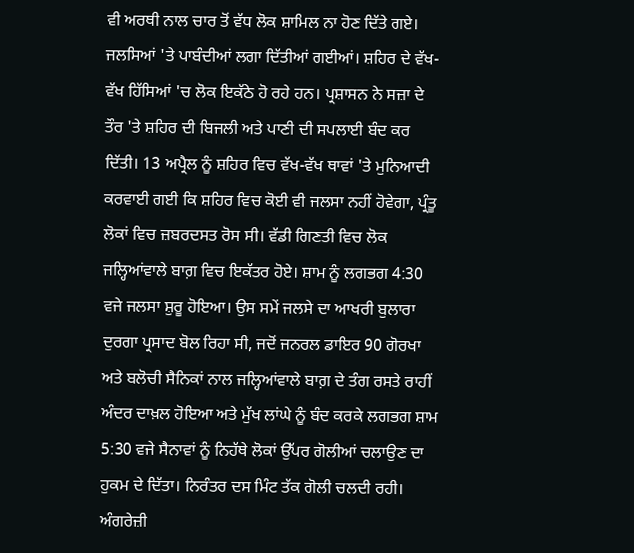ਵੀ ਅਰਥੀ ਨਾਲ ਚਾਰ ਤੋਂ ਵੱਧ ਲੋਕ ਸ਼ਾਮਿਲ ਨਾ ਹੋਣ ਦਿੱਤੇ ਗਏ। ਜਲਸਿਆਂ 'ਤੇ ਪਾਬੰਦੀਆਂ ਲਗਾ ਦਿੱਤੀਆਂ ਗਈਆਂ। ਸ਼ਹਿਰ ਦੇ ਵੱਖ-ਵੱਖ ਹਿੱਸਿਆਂ 'ਚ ਲੋਕ ਇਕੱਠੇ ਹੋ ਰਹੇ ਹਨ। ਪ੍ਰਸ਼ਾਸਨ ਨੇ ਸਜ਼ਾ ਦੇ ਤੌਰ 'ਤੇ ਸ਼ਹਿਰ ਦੀ ਬਿਜਲੀ ਅਤੇ ਪਾਣੀ ਦੀ ਸਪਲਾਈ ਬੰਦ ਕਰ ਦਿੱਤੀ। 13 ਅਪ੍ਰੈਲ ਨੂੰ ਸ਼ਹਿਰ ਵਿਚ ਵੱਖ-ਵੱਖ ਥਾਵਾਂ 'ਤੇ ਮੁਨਿਆਦੀ ਕਰਵਾਈ ਗਈ ਕਿ ਸ਼ਹਿਰ ਵਿਚ ਕੋਈ ਵੀ ਜਲਸਾ ਨਹੀਂ ਹੋਵੇਗਾ, ਪ੍ਰੰਤੂ ਲੋਕਾਂ ਵਿਚ ਜ਼ਬਰਦਸਤ ਰੋਸ ਸੀ। ਵੱਡੀ ਗਿਣਤੀ ਵਿਚ ਲੋਕ ਜਲ੍ਹਿਆਂਵਾਲੇ ਬਾਗ਼ ਵਿਚ ਇਕੱਤਰ ਹੋਏ। ਸ਼ਾਮ ਨੂੰ ਲਗਭਗ 4:30 ਵਜੇ ਜਲਸਾ ਸ਼ੁਰੂ ਹੋਇਆ। ਉਸ ਸਮੇਂ ਜਲਸੇ ਦਾ ਆਖਰੀ ਬੁਲਾਰਾ ਦੁਰਗਾ ਪ੍ਰਸਾਦ ਬੋਲ ਰਿਹਾ ਸੀ, ਜਦੋਂ ਜਨਰਲ ਡਾਇਰ 90 ਗੋਰਖਾ ਅਤੇ ਬਲੋਚੀ ਸੈਨਿਕਾਂ ਨਾਲ ਜਲ੍ਹਿਆਂਵਾਲੇ ਬਾਗ਼ ਦੇ ਤੰਗ ਰਸਤੇ ਰਾਹੀਂ ਅੰਦਰ ਦਾਖ਼ਲ ਹੋਇਆ ਅਤੇ ਮੁੱਖ ਲਾਂਘੇ ਨੂੰ ਬੰਦ ਕਰਕੇ ਲਗਭਗ ਸ਼ਾਮ 5:30 ਵਜੇ ਸੈਨਾਵਾਂ ਨੂੰ ਨਿਹੱਥੇ ਲੋਕਾਂ ਉੱਪਰ ਗੋਲੀਆਂ ਚਲਾਉਣ ਦਾ ਹੁਕਮ ਦੇ ਦਿੱਤਾ। ਨਿਰੰਤਰ ਦਸ ਮਿੰਟ ਤੱਕ ਗੋਲੀ ਚਲਦੀ ਰਹੀ। ਅੰਗਰੇਜ਼ੀ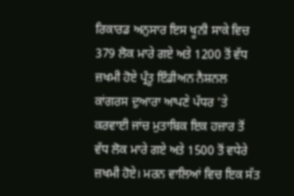ਰਿਕਾਰਡ ਅਨੁਸਾਰ ਇਸ ਖੂਨੀ ਸਾਕੇ ਵਿਚ 379 ਲੋਕ ਮਾਰੇ ਗਏ ਅਤੇ 1200 ਤੋਂ ਵੱਧ ਜ਼ਖਮੀ ਹੋਏ ਪ੍ਰੰਤੂ ਇੰਡੀਅਨ ਨੈਸ਼ਨਲ ਕਾਂਗਰਸ ਦੁਆਰਾ ਆਪਣੇ ਪੱਧਰ 'ਤੇ ਕਰਵਾਈ ਜਾਂਚ ਮੁਤਾਬਿਕ ਇਕ ਹਜ਼ਾਰ ਤੋਂ ਵੱਧ ਲੋਕ ਮਾਰੇ ਗਏ ਅਤੇ 1500 ਤੋਂ ਵਧੇਰੇ ਜ਼ਖਮੀ ਹੋਏ। ਮਰਨ ਵਾਲਿਆਂ ਵਿਚ ਇਕ ਸੱਤ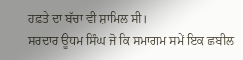ਹਫ਼ਤੇ ਦਾ ਬੱਚਾ ਵੀ ਸ਼ਾਮਿਲ ਸੀ।
ਸਰਦਾਰ ਊਧਮ ਸਿੰਘ ਜੋ ਕਿ ਸਮਾਗਮ ਸਮੇਂ ਇਕ ਛਬੀਲ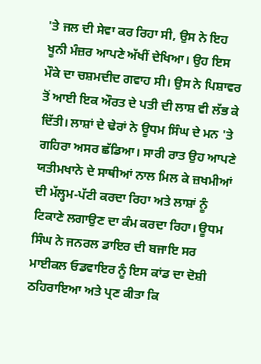'ਤੇ ਜਲ ਦੀ ਸੇਵਾ ਕਰ ਰਿਹਾ ਸੀ, ਉਸ ਨੇ ਇਹ ਖੂਨੀ ਮੰਜ਼ਰ ਆਪਣੇ ਅੱਖੀਂ ਦੇਖਿਆ। ਉਹ ਇਸ ਮੌਕੇ ਦਾ ਚਸ਼ਮਦੀਦ ਗਵਾਹ ਸੀ। ਉਸ ਨੇ ਪਿਸ਼ਾਵਰ ਤੋਂ ਆਈ ਇਕ ਔਰਤ ਦੇ ਪਤੀ ਦੀ ਲਾਸ਼ ਵੀ ਲੱਭ ਕੇ ਦਿੱਤੀ। ਲਾਸ਼ਾਂ ਦੇ ਢੇਰਾਂ ਨੇ ਊਧਮ ਸਿੰਘ ਦੇ ਮਨ 'ਤੇ ਗਹਿਰਾ ਅਸਰ ਛੱਡਿਆ। ਸਾਰੀ ਰਾਤ ਉਹ ਆਪਣੇ ਯਤੀਮਖਾਨੇ ਦੇ ਸਾਥੀਆਂ ਨਾਲ ਮਿਲ ਕੇ ਜ਼ਖਮੀਆਂ ਦੀ ਮੱਲ੍ਹਮ-ਪੱਟੀ ਕਰਦਾ ਰਿਹਾ ਅਤੇ ਲਾਸ਼ਾਂ ਨੂੰ ਟਿਕਾਣੇ ਲਗਾਉਣ ਦਾ ਕੰਮ ਕਰਦਾ ਰਿਹਾ। ਊਧਮ ਸਿੰਘ ਨੇ ਜਨਰਲ ਡਾਇਰ ਦੀ ਬਜਾਇ ਸਰ ਮਾਈਕਲ ਓਡਵਾਇਰ ਨੂੰ ਇਸ ਕਾਂਡ ਦਾ ਦੋਸ਼ੀ ਠਹਿਰਾਇਆ ਅਤੇ ਪ੍ਰਣ ਕੀਤਾ ਕਿ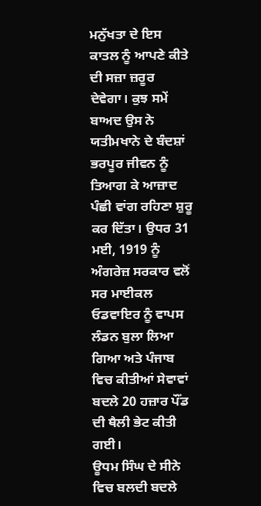ਮਨੁੱਖਤਾ ਦੇ ਇਸ ਕਾਤਲ ਨੂੰ ਆਪਣੇ ਕੀਤੇ ਦੀ ਸਜ਼ਾ ਜ਼ਰੂਰ ਦੇਵੇਗਾ। ਕੁਝ ਸਮੇਂ ਬਾਅਦ ਉਸ ਨੇ ਯਤੀਮਖਾਨੇ ਦੇ ਬੰਦਸ਼ਾਂ ਭਰਪੂਰ ਜੀਵਨ ਨੂੰ ਤਿਆਗ ਕੇ ਆਜ਼ਾਦ ਪੰਛੀ ਵਾਂਗ ਰਹਿਣਾ ਸ਼ੁਰੂ ਕਰ ਦਿੱਤਾ। ਉਧਰ 31 ਮਈ, 1919 ਨੂੰ ਅੰਗਰੇਜ਼ ਸਰਕਾਰ ਵਲੋਂ ਸਰ ਮਾਈਕਲ ਓਡਵਾਇਰ ਨੂੰ ਵਾਪਸ ਲੰਡਨ ਬੁਲਾ ਲਿਆ ਗਿਆ ਅਤੇ ਪੰਜਾਬ ਵਿਚ ਕੀਤੀਆਂ ਸੇਵਾਵਾਂ ਬਦਲੇ 20 ਹਜ਼ਾਰ ਪੌਂਡ ਦੀ ਥੈਲੀ ਭੇਟ ਕੀਤੀ ਗਈ।
ਊਧਮ ਸਿੰਘ ਦੇ ਸੀਨੇ ਵਿਚ ਬਲਦੀ ਬਦਲੇ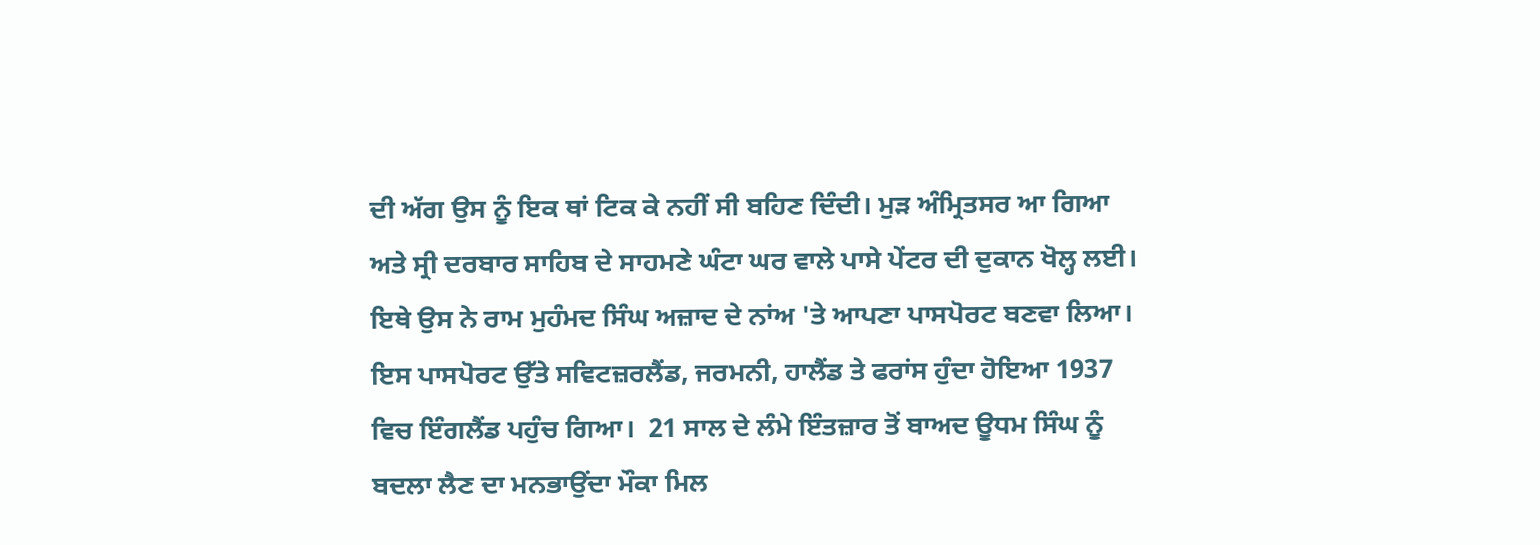ਦੀ ਅੱਗ ਉਸ ਨੂੰ ਇਕ ਥਾਂ ਟਿਕ ਕੇ ਨਹੀਂ ਸੀ ਬਹਿਣ ਦਿੰਦੀ। ਮੁੜ ਅੰਮ੍ਰਿਤਸਰ ਆ ਗਿਆ ਅਤੇ ਸ੍ਰੀ ਦਰਬਾਰ ਸਾਹਿਬ ਦੇ ਸਾਹਮਣੇ ਘੰਟਾ ਘਰ ਵਾਲੇ ਪਾਸੇ ਪੇਂਟਰ ਦੀ ਦੁਕਾਨ ਖੋਲ੍ਹ ਲਈ। ਇਥੇ ਉਸ ਨੇ ਰਾਮ ਮੁਹੰਮਦ ਸਿੰਘ ਅਜ਼ਾਦ ਦੇ ਨਾਂਅ 'ਤੇ ਆਪਣਾ ਪਾਸਪੋਰਟ ਬਣਵਾ ਲਿਆ। ਇਸ ਪਾਸਪੋਰਟ ਉੱਤੇ ਸਵਿਟਜ਼ਰਲੈਂਡ, ਜਰਮਨੀ, ਹਾਲੈਂਡ ਤੇ ਫਰਾਂਸ ਹੁੰਦਾ ਹੋਇਆ 1937 ਵਿਚ ਇੰਗਲੈਂਡ ਪਹੁੰਚ ਗਿਆ।  21 ਸਾਲ ਦੇ ਲੰਮੇ ਇੰਤਜ਼ਾਰ ਤੋਂ ਬਾਅਦ ਊਧਮ ਸਿੰਘ ਨੂੰ ਬਦਲਾ ਲੈਣ ਦਾ ਮਨਭਾਉਂਦਾ ਮੌਕਾ ਮਿਲ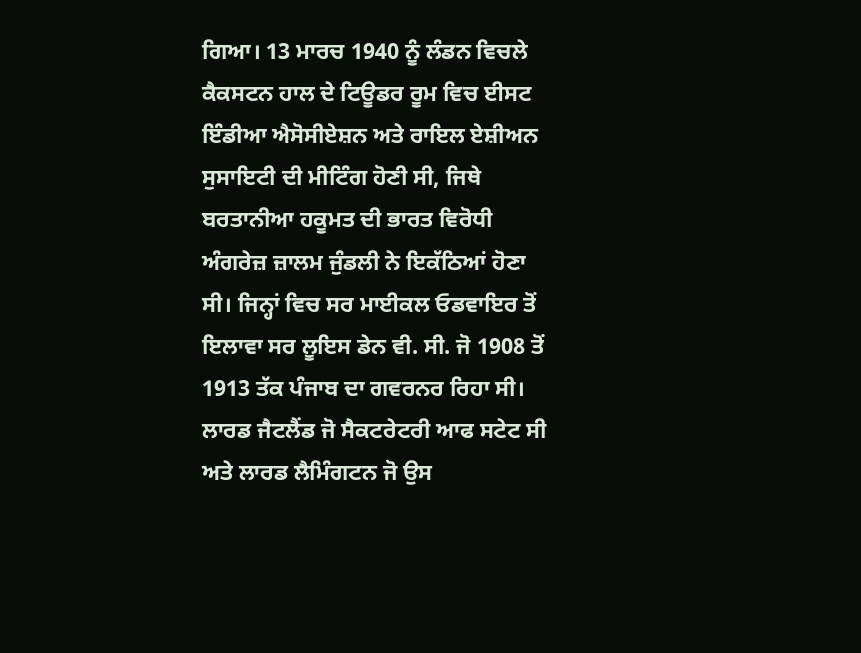ਗਿਆ। 13 ਮਾਰਚ 1940 ਨੂੰ ਲੰਡਨ ਵਿਚਲੇ ਕੈਕਸਟਨ ਹਾਲ ਦੇ ਟਿਊਡਰ ਰੂਮ ਵਿਚ ਈਸਟ ਇੰਡੀਆ ਐਸੋਸੀਏਸ਼ਨ ਅਤੇ ਰਾਇਲ ਏਸ਼ੀਅਨ ਸੁਸਾਇਟੀ ਦੀ ਮੀਟਿੰਗ ਹੋਣੀ ਸੀ, ਜਿਥੇ ਬਰਤਾਨੀਆ ਹਕੂਮਤ ਦੀ ਭਾਰਤ ਵਿਰੋਧੀ ਅੰਗਰੇਜ਼ ਜ਼ਾਲਮ ਜੁੰਡਲੀ ਨੇ ਇਕੱਠਿਆਂ ਹੋਣਾ ਸੀ। ਜਿਨ੍ਹਾਂ ਵਿਚ ਸਰ ਮਾਈਕਲ ਓਡਵਾਇਰ ਤੋਂ ਇਲਾਵਾ ਸਰ ਲੂਇਸ ਡੇਨ ਵੀ. ਸੀ. ਜੋ 1908 ਤੋਂ 1913 ਤੱਕ ਪੰਜਾਬ ਦਾ ਗਵਰਨਰ ਰਿਹਾ ਸੀ। ਲਾਰਡ ਜੈਟਲੈਂਡ ਜੋ ਸੈਕਟਰੇਟਰੀ ਆਫ ਸਟੇਟ ਸੀ ਅਤੇ ਲਾਰਡ ਲੈਮਿੰਗਟਨ ਜੋ ਉਸ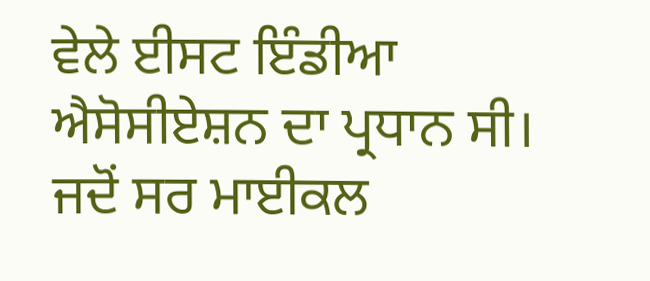ਵੇਲੇ ਈਸਟ ਇੰਡੀਆ ਐਸੋਸੀਏਸ਼ਨ ਦਾ ਪ੍ਰਧਾਨ ਸੀ। ਜਦੋਂ ਸਰ ਮਾਈਕਲ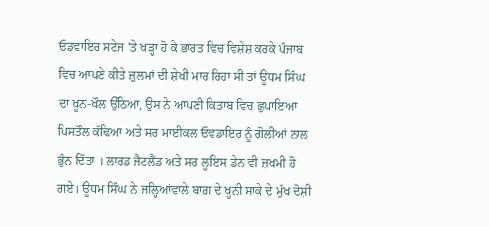ਓਡਵਾਇਰ ਸਟੇਜ 'ਤੇ ਖੜ੍ਹਾ ਹੋ ਕੇ ਭਾਰਤ ਵਿਚ ਵਿਸ਼ੇਸ਼ ਕਰਕੇ ਪੰਜਾਬ ਵਿਚ ਆਪਣੇ ਕੀਤੇ ਜ਼ੁਲਮਾਂ ਦੀ ਸ਼ੇਖੀ ਮਾਰ ਰਿਹਾ ਸੀ ਤਾਂ ਊਧਮ ਸਿੰਘ ਦਾ ਖੂਨ-ਖੌਲ ਉੱਠਿਆ, ਉਸ ਨੇ ਆਪਣੀ ਕਿਤਾਬ ਵਿਚ ਛੁਪਾਇਆ ਪਿਸਤੌਲ ਕੱਢਿਆ ਅਤੇ ਸਰ ਮਾਈਕਲ ਓਵਡਾਇਰ ਨੂੰ ਗੋਲੀਆਂ ਨਾਲ ਭੁੰਨ ਦਿੱਤਾ । ਲਾਰਡ ਜੈਟਲੈਂਡ ਅਤੇ ਸਰ ਲੂਇਸ ਡੇਨ ਵੀ ਜ਼ਖਮੀ ਹੋ ਗਏ। ਊਧਮ ਸਿੰਘ ਨੇ ਜਲ੍ਹਿਆਂਵਾਲੇ ਬਾਗ਼ ਦੇ ਖੂਨੀ ਸਾਕੇ ਦੇ ਮੁੱਖ ਦੋਸ਼ੀ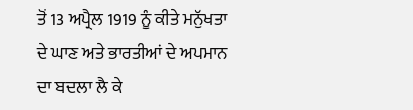ਤੋਂ 13 ਅਪ੍ਰੈਲ 1919 ਨੂੰ ਕੀਤੇ ਮਨੁੱਖਤਾ ਦੇ ਘਾਣ ਅਤੇ ਭਾਰਤੀਆਂ ਦੇ ਅਪਮਾਨ ਦਾ ਬਦਲਾ ਲੈ ਕੇ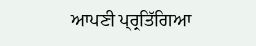ਆਪਣੀ ਪ੍ਰ੍ਰਤਿੱਗਿਆ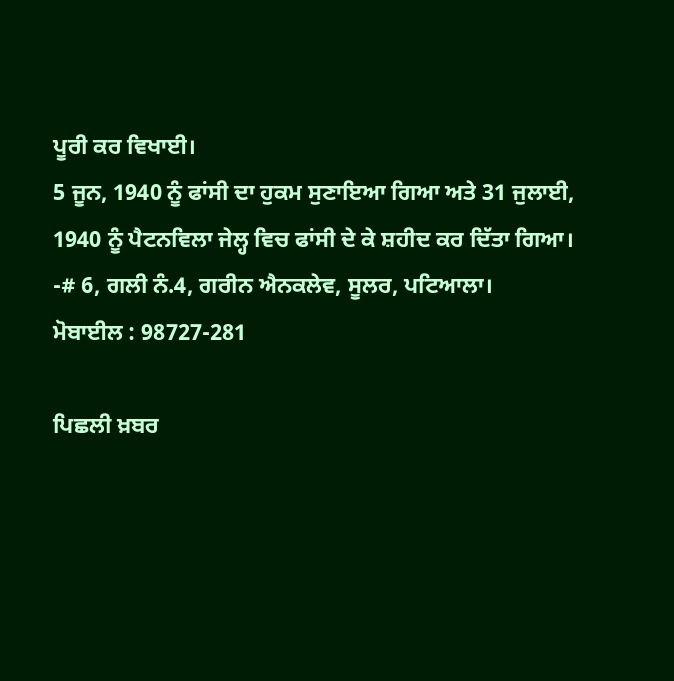ਪੂਰੀ ਕਰ ਵਿਖਾਈ।
5 ਜੂਨ, 1940 ਨੂੰ ਫਾਂਸੀ ਦਾ ਹੁਕਮ ਸੁਣਾਇਆ ਗਿਆ ਅਤੇ 31 ਜੁਲਾਈ, 1940 ਨੂੰ ਪੈਟਨਵਿਲਾ ਜੇਲ੍ਹ ਵਿਚ ਫਾਂਸੀ ਦੇ ਕੇ ਸ਼ਹੀਦ ਕਰ ਦਿੱਤਾ ਗਿਆ।
-# 6, ਗਲੀ ਨੰ.4, ਗਰੀਨ ਐਨਕਲੇਵ, ਸੂਲਰ, ਪਟਿਆਲਾ।
ਮੋਬਾਈਲ : 98727-281

ਪਿਛਲੀ ਖ਼ਬਰ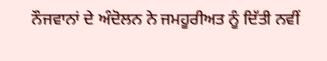ਨੌਜਵਾਨਾਂ ਦੇ ਅੰਦੋਲਨ ਨੇ ਜਮਹੂਰੀਅਤ ਨੂੰ ਦਿੱਤੀ ਨਵੀਂ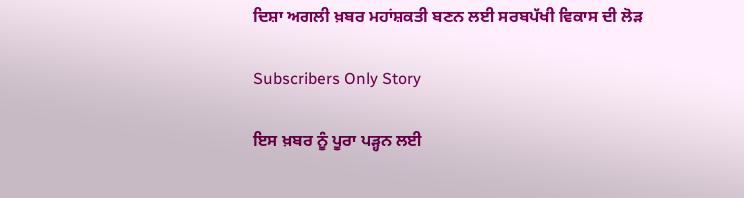ਦਿਸ਼ਾ ਅਗਲੀ ਖ਼ਬਰ ਮਹਾਂਸ਼ਕਤੀ ਬਣਨ ਲਈ ਸਰਬਪੱਖੀ ਵਿਕਾਸ ਦੀ ਲੋੜ

Subscribers Only Story

ਇਸ ਖ਼ਬਰ ਨੂੰ ਪੂਰਾ ਪੜ੍ਹਨ ਲਈ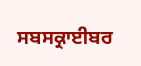ਸਬਸਕ੍ਰਾਈਬਰ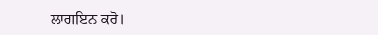ਲਾਗਇਨ ਕਰੋ।